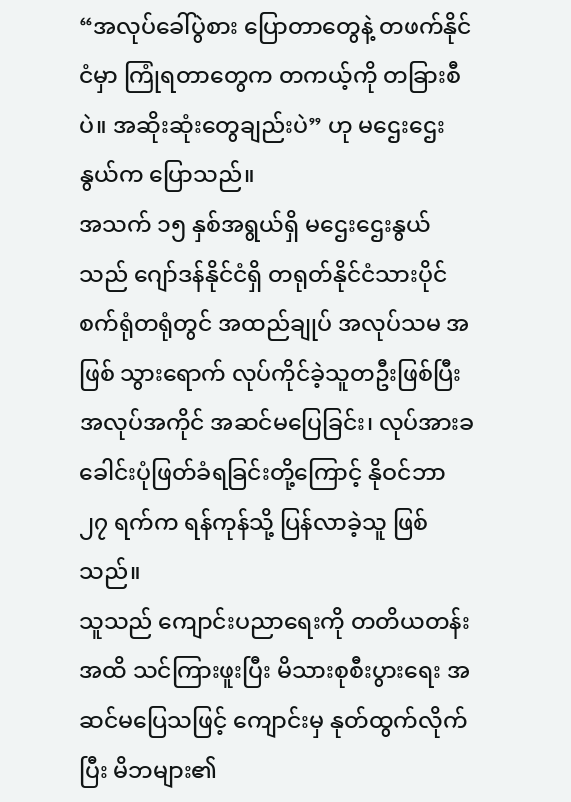“အလုပ်ခေါ်ပွဲစား ပြောတာတွေနဲ့ တဖက်နိုင်ငံမှာ ကြုံရတာတွေက တကယ့်ကို တခြားစီပဲ။ အဆိုးဆုံးတွေချည်းပဲ” ဟု မဌေးဌေးနွယ်က ပြောသည်။
အသက် ၁၅ နှစ်အရွယ်ရှိ မဌေးဌေးနွယ်သည် ဂျော်ဒန်နိုင်ငံရှိ တရုတ်နိုင်ငံသားပိုင် စက်ရုံတရုံတွင် အထည်ချုပ် အလုပ်သမ အဖြစ် သွားရောက် လုပ်ကိုင်ခဲ့သူတဦးဖြစ်ပြီး အလုပ်အကိုင် အဆင်မပြေခြင်း၊ လုပ်အားခ ခေါင်းပုံဖြတ်ခံရခြင်းတို့ကြောင့် နိုဝင်ဘာ ၂၇ ရက်က ရန်ကုန်သို့ ပြန်လာခဲ့သူ ဖြစ်သည်။
သူသည် ကျောင်းပညာရေးကို တတိယတန်းအထိ သင်ကြားဖူးပြီး မိသားစုစီးပွားရေး အဆင်မပြေသဖြင့် ကျောင်းမှ နုတ်ထွက်လိုက်ပြီး မိဘများ၏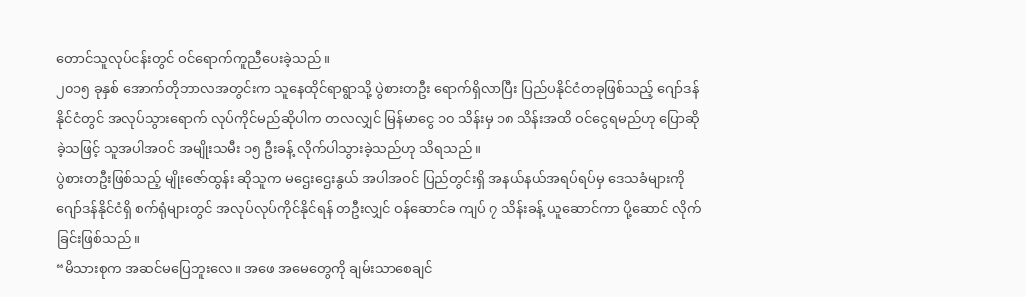တောင်သူလုပ်ငန်းတွင် ဝင်ရောက်ကူညီပေးခဲ့သည်။
၂၀၁၅ ခုနှစ် အောက်တိုဘာလအတွင်းက သူနေထိုင်ရာရွာသို့ ပွဲစားတဦး ရောက်ရှိလာပြီး ပြည်ပနိုင်ငံတခုဖြစ်သည့် ဂျော်ဒန် နိုင်ငံတွင် အလုပ်သွားရောက် လုပ်ကိုင်မည်ဆိုပါက တလလျှင် မြန်မာငွေ ၁၀ သိန်းမှ ၁၈ သိန်းအထိ ဝင်ငွေရမည်ဟု ပြောဆိုခဲ့သဖြင့် သူအပါအဝင် အမျိုးသမီး ၁၅ ဦးခန့် လိုက်ပါသွားခဲ့သည်ဟု သိရသည်။
ပွဲစားတဦးဖြစ်သည့် မျိုးဇော်ထွန်း ဆိုသူက မဌေးဌေးနွယ် အပါအဝင် ပြည်တွင်းရှိ အနယ်နယ်အရပ်ရပ်မှ ဒေသခံများကို ဂျော်ဒန်နိုင်ငံရှိ စက်ရုံများတွင် အလုပ်လုပ်ကိုင်နိုင်ရန် တဦးလျှင် ဝန်ဆောင်ခ ကျပ် ၇ သိန်းခန့် ယူဆောင်ကာ ပို့ဆောင် လိုက်ခြင်းဖြစ်သည်။
“မိသားစုက အဆင်မပြေဘူးလေ။ အဖေ အမေတွေကို ချမ်းသာစေချင်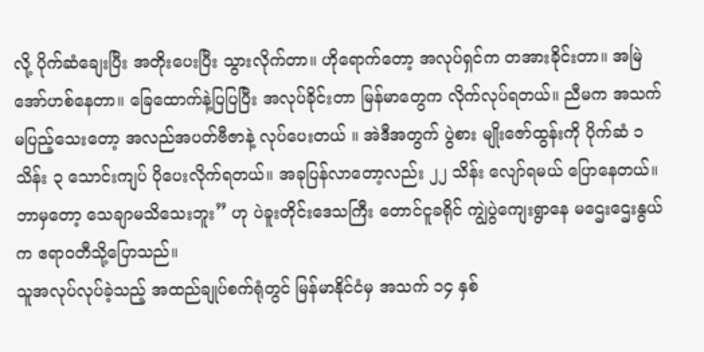လို့ ပိုက်ဆံချေးပြီး အတိုးပေးပြီး သွားလိုက်တာ။ ဟိုရောက်တော့ အလုပ်ရှင်က တအားခိုင်းတာ။ အမြဲအော်ဟစ်နေတာ။ ခြေထောက်နဲ့ပြပြပြီး အလုပ်ခိုင်းတာ မြန်မာတွေက လိုက်လုပ်ရတယ်။ ညီမက အသက်မပြည့်သေးတော့ အလည်အပတ်ဗီဇာနဲ့ လုပ်ပေးတယ် ။ အဲဒီအတွက် ပွဲစား မျိုးဇော်ထွန်းကို ပိုက်ဆံ ၁ သိန်း ၃ သောင်းကျပ် ပိုပေးလိုက်ရတယ်။ အခုပြန်လာတော့လည်း ၂၂ သိန်း လျော်ရမယ် ပြောနေတယ်။ ဘာမှတော့ သေချာမသိသေးဘူး” ဟု ပဲခူးတိုင်းဒေသကြီး တောင်ငူခရိုင် ကျွဲပွဲကျေးရွာနေ မဌေးဌေးနွယ်က ဧရာဝတီသို့ပြောသည်။
သူအလုပ်လုပ်ခဲ့သည့် အထည်ချုပ်စက်ရုံတွင် မြန်မာနိုင်ငံမှ အသက် ၁၄ နှစ်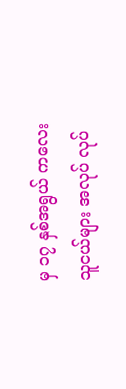မှ ၁၇ နှစ်အရွယ် ကလေးသူငယ်များ အလုပ် လုပ်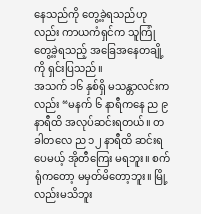နေသည်ကို တွေ့ခဲ့ရသည်ဟုလည်း ကာယကံရှင်က သူကြုံတွေ့ခဲ့ရသည့် အခြေအနေတချို့ကို ရှင်းပြသည်။
အသက် ၁၆ နှစ်ရှိ မသန္တာလင်းကလည်း “မနက် ၆ နာရီကနေ ည ၉ နာရီထိ အလုပ်ဆင်းရတယ်။ တခါတလေ ည ၁၂ နာရီထိ ဆင်းရပေမယ့် အိုတီကြေး မရဘူး။ စက်ရုံကတော့ မမှတ်မိတော့ဘူး။ မြို့လည်းမသိဘူး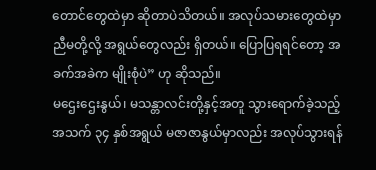တောင်တွေထဲမှာ ဆိုတာပဲသိတယ်။ အလုပ်သမားတွေထဲမှာ ညီမတို့လို့ အရွယ်တွေလည်း ရှိတယ်။ ပြောပြရရင်တော့ အခက်အခဲက မျိုးစုံပဲ” ဟု ဆိုသည်။
မဌေးဌေးနွယ်၊ မသန္တာလင်းတို့နှင့်အတူ သွားရောက်ခဲ့သည့် အသက် ၃၄ နှစ်အရွယ် မဇာဇာနွယ်မှာလည်း အလုပ်သွားရန်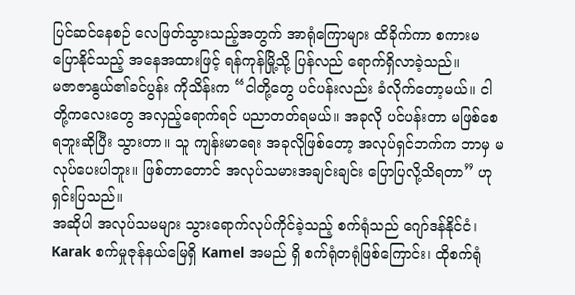ပြင်ဆင်နေစဉ် လေဖြတ်သွားသည့်အတွက် အာရုံကြောများ ထိခိုက်ကာ စကားမပြောနိုင်သည့် အနေအထားဖြင့် ရန်ကုန်မြို့သို့ ပြန်လည် ရောက်ရှိလာခဲ့သည်။
မဇာဇာနွယ်၏ခင်ပွန်း ကိုသိန်းက “ငါတို့တွေ ပင်ပန်းလည်း ခံလိုက်တော့မယ်။ ငါတို့ကလေးတွေ အလှည့်ရောက်ရင် ပညာတတ်ရမယ်။ အခုလို ပင်ပန်းတာ မဖြစ်စေရဘူးဆိုပြီး သွားတာ။ သူ ကျန်းမာရေး အခုလိုဖြစ်တော့ အလုပ်ရှင်ဘက်က ဘာမှ မလုပ်ပေးပါဘူး။ ဖြစ်တာတောင် အလုပ်သမားအချင်းချင်း ပြောပြလို့သိရတာ” ဟု ရှင်းပြသည်။
အဆိုပါ အလုပ်သမများ သွားရောက်လုပ်ကိုင်ခဲ့သည့် စက်ရုံသည် ဂျော်ဒန်နိုင်ငံ၊ Karak စက်မှုဇုန်နယ်မြေရှိ Kamel အမည် ရှိ စက်ရုံတရုံဖြစ်ကြောင်း၊ ထိုစက်ရုံ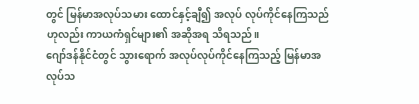တွင် မြန်မာအလုပ်သမား ထောင်နှင့်ချီ၍ အလုပ် လုပ်ကိုင်နေကြသည်ဟုလည်း ကာယကံရှင်များ၏ အဆိုအရ သိရသည်။
ဂျော်ဒန်နိုင်ငံတွင် သွားရောက် အလုပ်လုပ်ကိုင်နေကြသည့် မြန်မာအလုပ်သ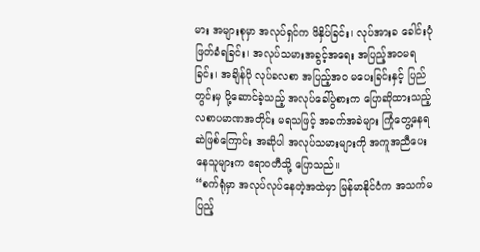မား အများစုမှာ အလုပ်ရှင်က ဖိနှိပ်ခြင်း၊ လုပ်အားခ ခေါင်းပုံဖြတ်ခံရခြင်း၊ အလုပ်သမားအခွင့်အရေး အပြည့်အဝမရခြင်း၊ အချိန်ပို လုပ်ခလစာ အပြည့်အဝ မပေးခြင်းနှင့် ပြည်တွင်းမှ ပို့ဆောင်ခဲ့သည့် အလုပ်ခေါ်ပွဲစားက ပြောဆိုထားသည့် လစာပမာဏအတိုင်း မရသဖြင့် အခက်အခဲများ ကြုံတွေ့နေရဆဲဖြစ်ကြောင်း အဆိုပါ အလုပ်သမားများကို အကူအညီပေးနေသူများက ဧရာဝတီသို့ ပြောသည်။
“စက်ရုံမှာ အလုပ်လုပ်နေတဲ့အထဲမှာ မြန်မာနိုင်ငံက အသက်မပြည့်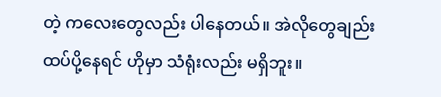တဲ့ ကလေးတွေလည်း ပါနေတယ်။ အဲလိုတွေချည်း ထပ်ပို့နေရင် ဟိုမှာ သံရုံးလည်း မရှိဘူး။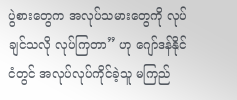ပွဲစားတွေက အလုပ်သမားတွေကို လုပ်ချင်သလို လုပ်ကြတာ” ဟု ဂျော်ဒန်နိုင်ငံတွင် အလုပ်လုပ်ကိုင်ခဲ့သူ မကြည်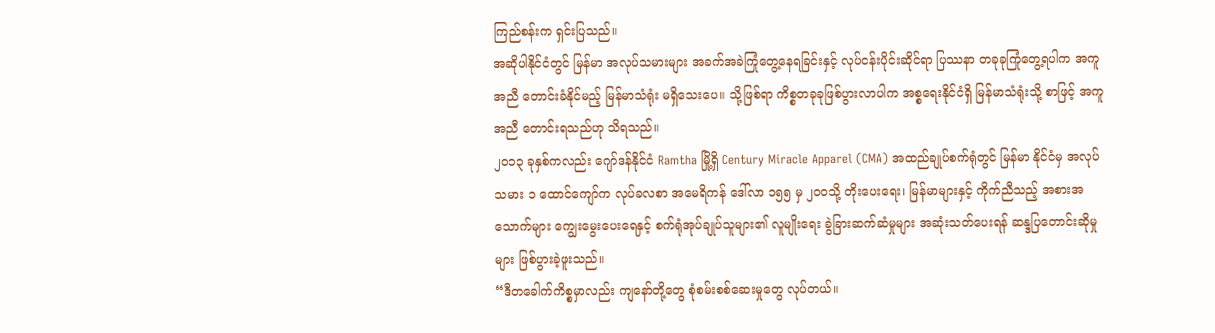ကြည်စန်းက ရှင်းပြသည်။
အဆိုပါနိုင်ငံတွင် မြန်မာ အလုပ်သမားများ အခက်အခဲကြုံတွေ့နေရခြင်းနှင့် လုပ်ငန်းပိုင်းဆိုင်ရာ ပြဿနာ တခုခုကြုံတွေ့ရပါက အကူအညီ တောင်းခံနိုင်မည့် မြန်မာသံရုံး မရှိသေးပေ။ သို့ဖြစ်ရာ ကိစ္စတခုခုဖြစ်ပွားလာပါက အစ္စရေးနိုင်ငံရှိ မြန်မာသံရုံးသို့ စာဖြင့် အကူအညီ တောင်းရသည်ဟု သိရသည်။
၂၀၁၃ ခုနှစ်ကလည်း ဂျော်ဒန်နိုင်ငံ Ramtha မြို့ရှိ Century Miracle Apparel (CMA) အထည်ချုပ်စက်ရုံတွင် မြန်မာ နိုင်ငံမှ အလုပ်သမား ၁ ထောင်ကျော်က လုပ်ခလစာ အမေရိကန် ဒေါ်လာ ၁၅၅ မှ ၂၀၀သို့ တိုးပေးရေး၊ မြန်မာများနှင့် ကိုက်ညီသည့် အစားအသောက်များ ကျွေးမွေးပေးရေနှင့် စက်ရုံအုပ်ချုပ်သူများ၏ လူမျိုးရေး ခွဲခြားဆက်ဆံမှုများ အဆုံးသတ်ပေးရန် ဆန္ဒပြတောင်းဆိုမှုများ ဖြစ်ပွားခဲ့ဖူးသည်။
“ဒီတခေါက်ကိစ္စမှာလည်း ကျနော်တို့တွေ စုံစမ်းစစ်ဆေးမှုတွေ လုပ်တယ်။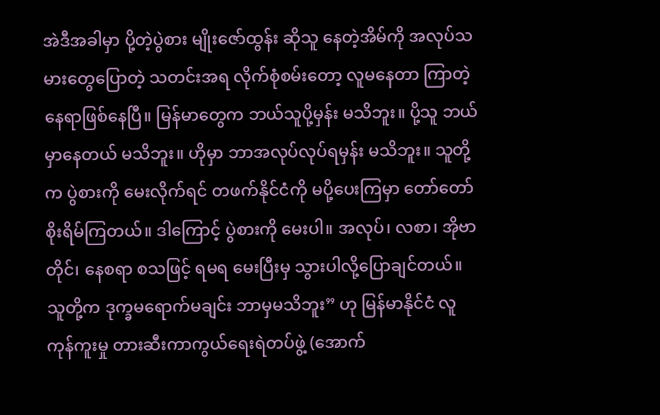အဲဒီအခါမှာ ပို့တဲ့ပွဲစား မျိုးဇော်ထွန်း ဆိုသူ နေတဲ့အိမ်ကို အလုပ်သမားတွေပြောတဲ့ သတင်းအရ လိုက်စုံစမ်းတော့ လူမနေတာ ကြာတဲ့နေရာဖြစ်နေပြီ။ မြန်မာတွေက ဘယ်သူပို့မှန်း မသိဘူး။ ပို့သူ ဘယ်မှာနေတယ် မသိဘူး။ ဟိုမှာ ဘာအလုပ်လုပ်ရမှန်း မသိဘူး။ သူတို့က ပွဲစားကို မေးလိုက်ရင် တဖက်နိုင်ငံကို မပို့ပေးကြမှာ တော်တော်စိုးရိမ်ကြတယ်။ ဒါကြောင့် ပွဲစားကို မေးပါ။ အလုပ်၊ လစာ၊ အိုဗာတိုင်၊ နေစရာ စသဖြင့် ရမရ မေးပြီးမှ သွားပါလို့ပြောချင်တယ်။ သူတို့က ဒုက္ခမရောက်မချင်း ဘာမှမသိဘူး” ဟု မြန်မာနိုင်ငံ လူကုန်ကူးမှု တားဆီးကာကွယ်ရေးရဲတပ်ဖွဲ့ (အောက်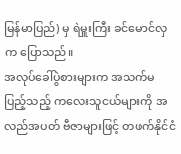မြန်မာပြည်) မှ ရဲမှူးကြီး ခင်မောင်လှက ပြောသည်။
အလုပ်ခေါ်ပွဲစားများက အသက်မပြည့်သည့် ကလေးသူငယ်များကို အလည်အပတ် ဗီဇာများဖြင့် တဖက်နိုင်ငံ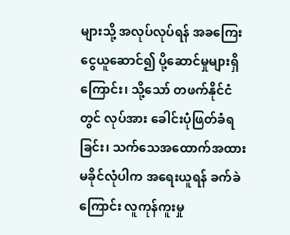များသို့ အလုပ်လုပ်ရန် အခကြေးငွေယူဆောင်၍ ပို့ဆောင်မှုများရှိကြောင်း၊ သို့သော် တဖက်နိုင်ငံတွင် လုပ်အား ခေါင်းပုံဖြတ်ခံရခြင်း၊ သက်သေအထောက်အထား မခိုင်လုံပါက အရေးယူရန် ခက်ခဲကြောင်း လူကုန်ကူးမှု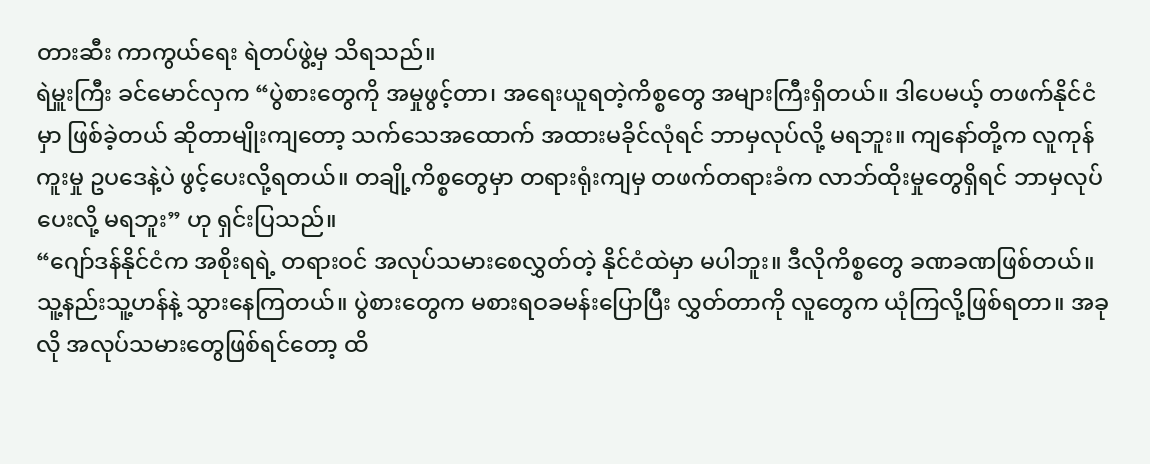တားဆီး ကာကွယ်ရေး ရဲတပ်ဖွဲ့မှ သိရသည်။
ရဲမှူးကြီး ခင်မောင်လှက “ပွဲစားတွေကို အမှုဖွင့်တာ၊ အရေးယူရတဲ့ကိစ္စတွေ အများကြီးရှိတယ်။ ဒါပေမယ့် တဖက်နိုင်ငံမှာ ဖြစ်ခဲ့တယ် ဆိုတာမျိုးကျတော့ သက်သေအထောက် အထားမခိုင်လုံရင် ဘာမှလုပ်လို့ မရဘူး။ ကျနော်တို့က လူကုန်ကူးမှု ဥပဒေနဲ့ပဲ ဖွင့်ပေးလို့ရတယ်။ တချို့ကိစ္စတွေမှာ တရားရုံးကျမှ တဖက်တရားခံက လာဘ်ထိုးမှုတွေရှိရင် ဘာမှလုပ်ပေးလို့ မရဘူး” ဟု ရှင်းပြသည်။
“ဂျော်ဒန်နိုင်ငံက အစိုးရရဲ့ တရားဝင် အလုပ်သမားစေလွှတ်တဲ့ နိုင်ငံထဲမှာ မပါဘူး။ ဒီလိုကိစ္စတွေ ခဏခဏဖြစ်တယ်။ သူ့နည်းသူ့ဟန်နဲ့ သွားနေကြတယ်။ ပွဲစားတွေက မစားရဝခမန်းပြောပြီး လွှတ်တာကို လူတွေက ယုံကြလို့ဖြစ်ရတာ။ အခုလို အလုပ်သမားတွေဖြစ်ရင်တော့ ထိ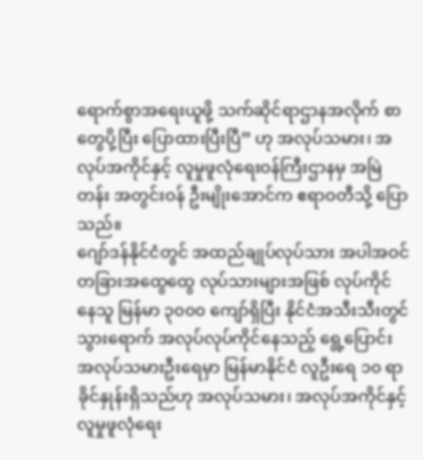ရောက်စွာအရေးယူဖို့ သက်ဆိုင်ရာဌာနအလိုက် စာတွေပို့ပြီး ပြောထားပြီးပြီ” ဟု အလုပ်သမား၊ အလုပ်အကိုင်နှင့် လူမှုဖူလုံရေးဝန်ကြီးဌာနမှ အမြဲတန်း အတွင်းဝန် ဦးမျိုးအောင်က ဧရာဝတီသို့ ပြောသည်။
ဂျော်ဒန်နိုင်ငံတွင် အထည်ချုပ်လုပ်သား အပါအဝင် တခြားအထွေထွေ လုပ်သားများအဖြစ် လုပ်ကိုင်နေသူ မြန်မာ ၃၀၀၀ ကျော်ရှိပြီး နိုင်ငံအသီးသီးတွင် သွားရောက် အလုပ်လုပ်ကိုင်နေသည့် ရွေ့ပြောင်း အလုပ်သမားဦးရေမှာ မြန်မာနိုင်ငံ လူဦးရေ ၁၀ ရာခိုင်နှုန်းရှိသည်ဟု အလုပ်သမား၊ အလုပ်အကိုင်နှင့် လူမှုဖူလုံရေး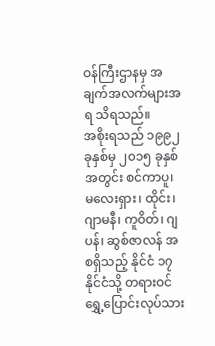ဝန်ကြီးဌာနမှ အချက်အလက်များအရ သိရသည်။
အစိုးရသည် ၁၉၉၂ ခုနှစ်မှ ၂၀၁၅ ခုနှစ်အတွင်း စင်ကာပူ၊ မလေးရှား၊ ထိုင်း၊ ဂျာမနီ၊ ကူဝိတ်၊ ဂျပန်၊ ဆွစ်ဇာလန် အစရှိသည့် နိုင်ငံ ၁၇ နိုင်ငံသို့ တရားဝင် ရွှေ့ပြောင်းလုပ်သား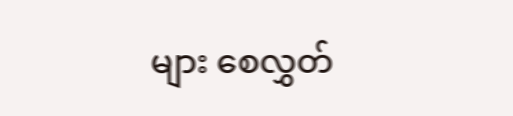များ စေလွှတ်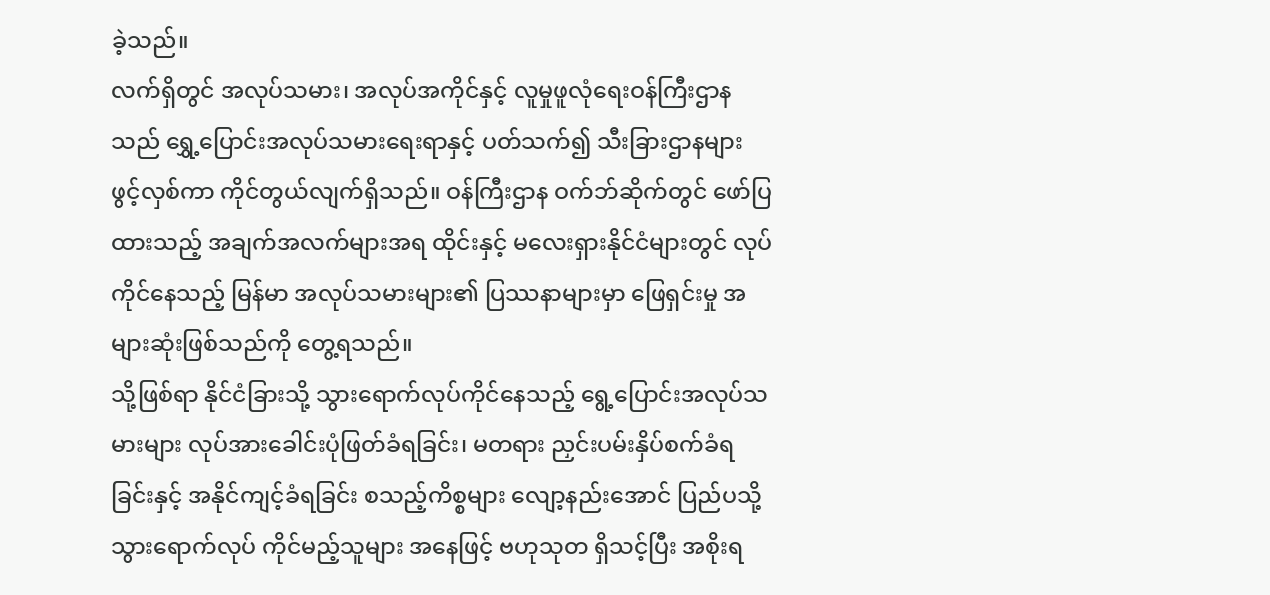ခဲ့သည်။
လက်ရှိတွင် အလုပ်သမား၊ အလုပ်အကိုင်နှင့် လူမှုဖူလုံရေးဝန်ကြီးဌာနသည် ရွှေ့ပြောင်းအလုပ်သမားရေးရာနှင့် ပတ်သက်၍ သီးခြားဌာနများ ဖွင့်လှစ်ကာ ကိုင်တွယ်လျက်ရှိသည်။ ဝန်ကြီးဌာန ဝက်ဘ်ဆိုက်တွင် ဖော်ပြထားသည့် အချက်အလက်များအရ ထိုင်းနှင့် မလေးရှားနိုင်ငံများတွင် လုပ်ကိုင်နေသည့် မြန်မာ အလုပ်သမားများ၏ ပြဿနာများမှာ ဖြေရှင်းမှု အများဆုံးဖြစ်သည်ကို တွေ့ရသည်။
သို့ဖြစ်ရာ နိုင်ငံခြားသို့ သွားရောက်လုပ်ကိုင်နေသည့် ရွေ့ပြောင်းအလုပ်သမားများ လုပ်အားခေါင်းပုံဖြတ်ခံရခြင်း၊ မတရား ညှင်းပမ်းနှိပ်စက်ခံရခြင်းနှင့် အနိုင်ကျင့်ခံရခြင်း စသည့်ကိစ္စများ လျော့နည်းအောင် ပြည်ပသို့ သွားရောက်လုပ် ကိုင်မည့်သူများ အနေဖြင့် ဗဟုသုတ ရှိသင့်ပြီး အစိုးရ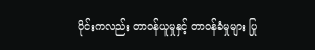ပိုင်းကလည်း တာဝန်ယူမှုနှင့် တာဝန်ခံမှုများ ပြု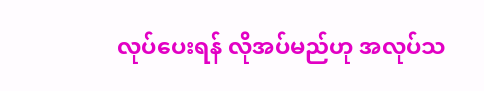လုပ်ပေးရန် လိုအပ်မည်ဟု အလုပ်သ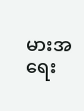မားအရေး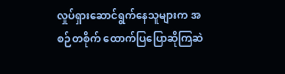လှုပ်ရှားဆောင်ရွက်နေသူများက အစဉ်တစိုက် ထောက်ပြပြောဆိုကြဆဲ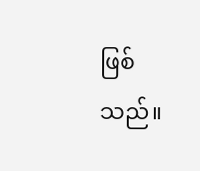ဖြစ်သည်။